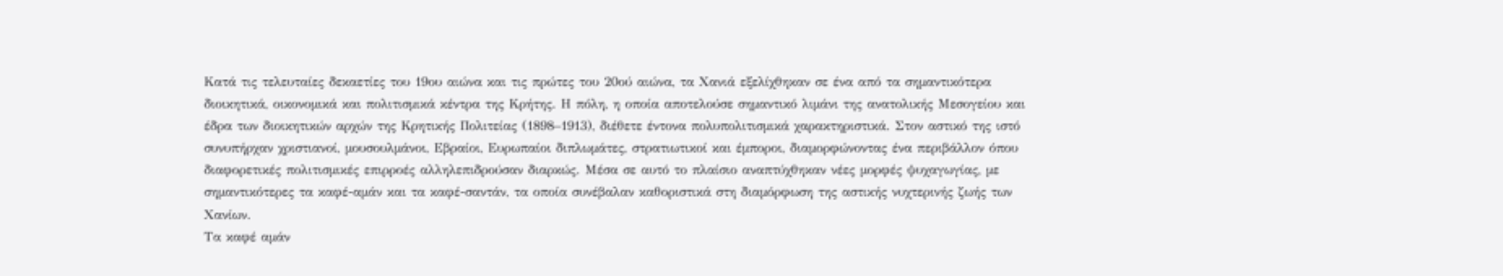Κατά τις τελευταίες δεκαετίες του 19ου αιώνα και τις πρώτες του 20ού αιώνα, τα Χανιά εξελίχθηκαν σε ένα από τα σηµαντικότερα διοικητικά, οικονοµικά και πολιτισµικά κέντρα της Κρήτης. Η πόλη, η οποία αποτελούσε σηµαντικό λιµάνι της ανατολικής Μεσογείου και έδρα των διοικητικών αρχών της Κρητικής Πολιτείας (1898–1913), διέθετε έντονα πολυπολιτισµικά χαρακτηριστικά. Στον αστικό της ιστό συνυπήρχαν χριστιανοί, µουσουλµάνοι, Εβραίοι, Ευρωπαίοι διπλωµάτες, στρατιωτικοί και έµποροι, διαµορφώνοντας ένα περιβάλλον όπου διαφορετικές πολιτισµικές επιρροές αλληλεπιδρούσαν διαρκώς. Μέσα σε αυτό το πλαίσιο αναπτύχθηκαν νέες µορφές ψυχαγωγίας, µε σηµαντικότερες τα καφέ-αµάν και τα καφέ-σαντάν, τα οποία συνέβαλαν καθοριστικά στη διαµόρφωση της αστικής νυχτερινής ζωής των Χανίων.
Τα καφέ αµάν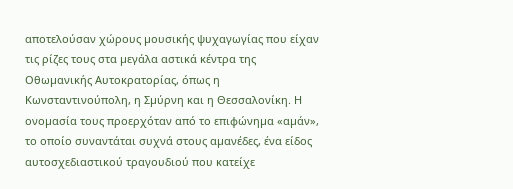αποτελούσαν χώρους µουσικής ψυχαγωγίας που είχαν τις ρίζες τους στα µεγάλα αστικά κέντρα της Οθωµανικής Αυτοκρατορίας, όπως η Κωνσταντινούπολη, η Σµύρνη και η Θεσσαλονίκη. Η ονοµασία τους προερχόταν από το επιφώνηµα «αµάν», το οποίο συναντάται συχνά στους αµανέδες, ένα είδος αυτοσχεδιαστικού τραγουδιού που κατείχε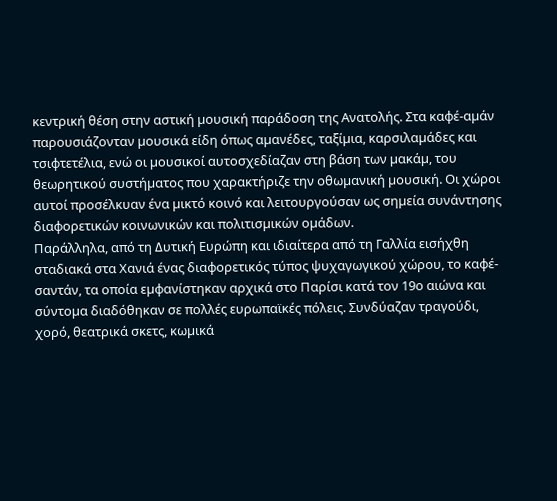κεντρική θέση στην αστική µουσική παράδοση της Ανατολής. Στα καφέ-αµάν παρουσιάζονταν µουσικά είδη όπως αµανέδες, ταξίµια, καρσιλαµάδες και τσιφτετέλια, ενώ οι µουσικοί αυτοσχεδίαζαν στη βάση των µακάµ, του θεωρητικού συστήµατος που χαρακτήριζε την οθωµανική µουσική. Οι χώροι αυτοί προσέλκυαν ένα µικτό κοινό και λειτουργούσαν ως σηµεία συνάντησης διαφορετικών κοινωνικών και πολιτισµικών οµάδων.
Παράλληλα, από τη ∆υτική Ευρώπη και ιδιαίτερα από τη Γαλλία εισήχθη σταδιακά στα Χανιά ένας διαφορετικός τύπος ψυχαγωγικού χώρου, το καφέ-σαντάν, τα οποία εµφανίστηκαν αρχικά στο Παρίσι κατά τον 19ο αιώνα και σύντοµα διαδόθηκαν σε πολλές ευρωπαϊκές πόλεις. Συνδύαζαν τραγούδι, χορό, θεατρικά σκετς, κωµικά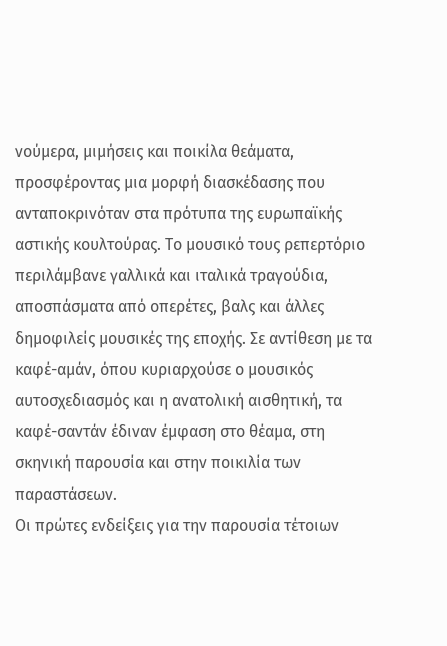νούµερα, µιµήσεις και ποικίλα θεάµατα, προσφέροντας µια µορφή διασκέδασης που ανταποκρινόταν στα πρότυπα της ευρωπαϊκής αστικής κουλτούρας. Το µουσικό τους ρεπερτόριο περιλάµβανε γαλλικά και ιταλικά τραγούδια, αποσπάσµατα από οπερέτες, βαλς και άλλες δηµοφιλείς µουσικές της εποχής. Σε αντίθεση µε τα καφέ-αµάν, όπου κυριαρχούσε ο µουσικός αυτοσχεδιασµός και η ανατολική αισθητική, τα καφέ-σαντάν έδιναν έµφαση στο θέαµα, στη σκηνική παρουσία και στην ποικιλία των παραστάσεων.
Οι πρώτες ενδείξεις για την παρουσία τέτοιων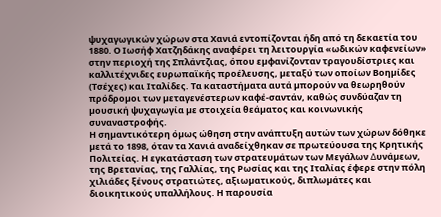ψυχαγωγικών χώρων στα Χανιά εντοπίζονται ήδη από τη δεκαετία του 1880. Ο Ιωσήφ Χατζηδάκης αναφέρει τη λειτουργία «ωδικών καφενείων» στην περιοχή της Σπλάντζιας, όπου εµφανίζονταν τραγουδίστριες και καλλιτέχνιδες ευρωπαϊκής προέλευσης, µεταξύ των οποίων Βοηµίδες (Τσέχες) και Ιταλίδες. Τα καταστήµατα αυτά µπορούν να θεωρηθούν πρόδροµοι των µεταγενέστερων καφέ-σαντάν, καθώς συνδύαζαν τη µουσική ψυχαγωγία µε στοιχεία θεάµατος και κοινωνικής συναναστροφής.
Η σηµαντικότερη όµως ώθηση στην ανάπτυξη αυτών των χώρων δόθηκε µετά το 1898, όταν τα Χανιά αναδείχθηκαν σε πρωτεύουσα της Κρητικής Πολιτείας. Η εγκατάσταση των στρατευµάτων των Μεγάλων ∆υνάµεων, της Βρετανίας, της Γαλλίας, της Ρωσίας και της Ιταλίας έφερε στην πόλη χιλιάδες ξένους στρατιώτες, αξιωµατικούς, διπλωµάτες και διοικητικούς υπαλλήλους. Η παρουσία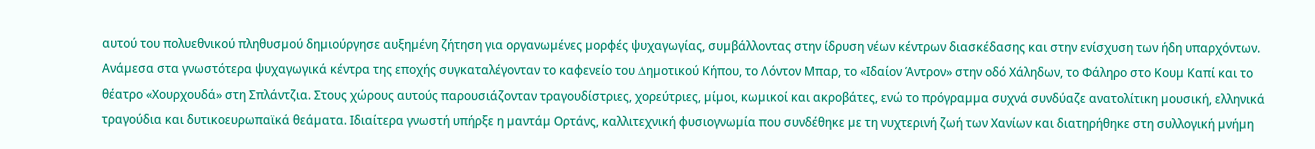αυτού του πολυεθνικού πληθυσµού δηµιούργησε αυξηµένη ζήτηση για οργανωµένες µορφές ψυχαγωγίας, συµβάλλοντας στην ίδρυση νέων κέντρων διασκέδασης και στην ενίσχυση των ήδη υπαρχόντων.
Ανάµεσα στα γνωστότερα ψυχαγωγικά κέντρα της εποχής συγκαταλέγονταν το καφενείο του ∆ηµοτικού Κήπου, το Λόντον Μπαρ, το «Ιδαίον Άντρον» στην οδό Χάληδων, το Φάληρο στο Κουµ Καπί και το θέατρο «Χουρχουδά» στη Σπλάντζια. Στους χώρους αυτούς παρουσιάζονταν τραγουδίστριες, χορεύτριες, µίµοι, κωµικοί και ακροβάτες, ενώ το πρόγραµµα συχνά συνδύαζε ανατολίτικη µουσική, ελληνικά τραγούδια και δυτικοευρωπαϊκά θεάµατα. Ιδιαίτερα γνωστή υπήρξε η µαντάµ Ορτάνς, καλλιτεχνική φυσιογνωµία που συνδέθηκε µε τη νυχτερινή ζωή των Χανίων και διατηρήθηκε στη συλλογική µνήµη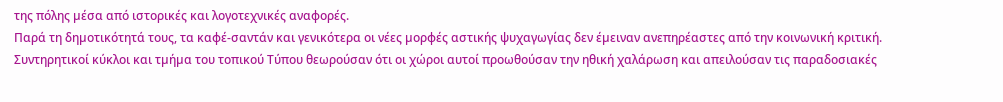της πόλης µέσα από ιστορικές και λογοτεχνικές αναφορές.
Παρά τη δηµοτικότητά τους, τα καφέ-σαντάν και γενικότερα οι νέες µορφές αστικής ψυχαγωγίας δεν έµειναν ανεπηρέαστες από την κοινωνική κριτική. Συντηρητικοί κύκλοι και τµήµα του τοπικού Τύπου θεωρούσαν ότι οι χώροι αυτοί προωθούσαν την ηθική χαλάρωση και απειλούσαν τις παραδοσιακές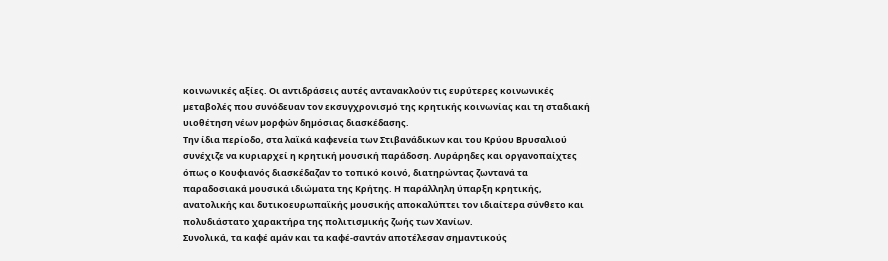κοινωνικές αξίες. Οι αντιδράσεις αυτές αντανακλούν τις ευρύτερες κοινωνικές µεταβολές που συνόδευαν τον εκσυγχρονισµό της κρητικής κοινωνίας και τη σταδιακή υιοθέτηση νέων µορφών δηµόσιας διασκέδασης.
Την ίδια περίοδο, στα λαϊκά καφενεία των Στιβανάδικων και του Κρύου Βρυσαλιού συνέχιζε να κυριαρχεί η κρητική µουσική παράδοση. Λυράρηδες και οργανοπαίχτες όπως ο Κουφιανός διασκέδαζαν το τοπικό κοινό, διατηρώντας ζωντανά τα παραδοσιακά µουσικά ιδιώµατα της Κρήτης. Η παράλληλη ύπαρξη κρητικής, ανατολικής και δυτικοευρωπαϊκής µουσικής αποκαλύπτει τον ιδιαίτερα σύνθετο και πολυδιάστατο χαρακτήρα της πολιτισµικής ζωής των Χανίων.
Συνολικά, τα καφέ αµάν και τα καφέ-σαντάν αποτέλεσαν σηµαντικούς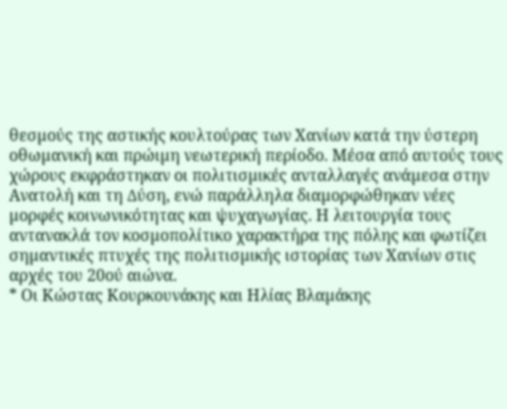θεσµούς της αστικής κουλτούρας των Χανίων κατά την ύστερη οθωµανική και πρώιµη νεωτερική περίοδο. Μέσα από αυτούς τους χώρους εκφράστηκαν οι πολιτισµικές ανταλλαγές ανάµεσα στην Ανατολή και τη ∆ύση, ενώ παράλληλα διαµορφώθηκαν νέες µορφές κοινωνικότητας και ψυχαγωγίας. Η λειτουργία τους αντανακλά τον κοσµοπολίτικο χαρακτήρα της πόλης και φωτίζει σηµαντικές πτυχές της πολιτισµικής ιστορίας των Χανίων στις αρχές του 20ού αιώνα.
* Οι Κώστας Κουρκουνάκης και Ηλίας Βλαµάκης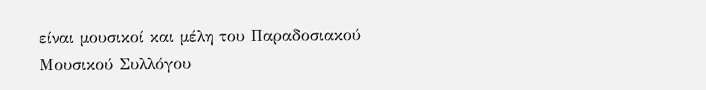είναι µουσικοί και µέλη του Παραδοσιακού Μουσικού Συλλόγου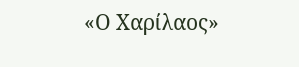«Ο Χαρίλαος»